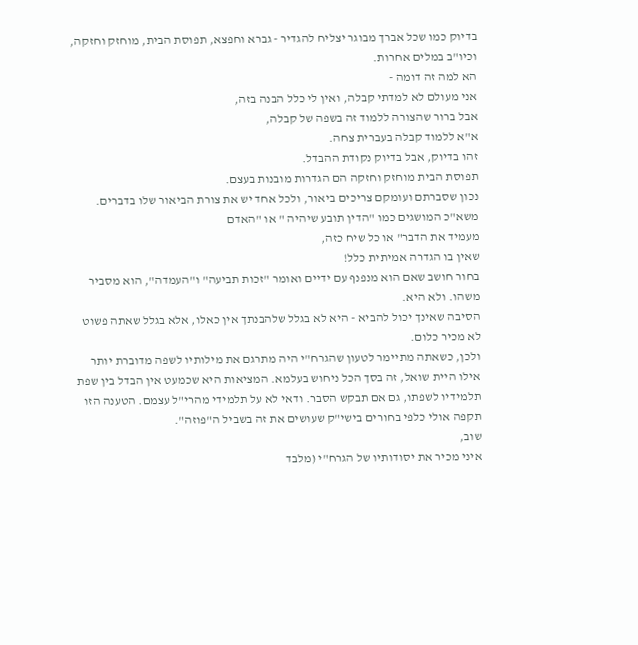בדיוק כמו שכל אברך מבוגר יצליח להגדיר - גברא וחפצא, תפוסת הבית, מוחזק וחזקה, וכיו"ב במלים אחרות.
הא למה זה דומה -
אני מעולם לא למדתי קבלה, ואין לי כלל הבנה בזה,
אבל ברור שהצורה ללמוד זה בשפה של קבלה,
א"א ללמוד קבלה בעברית צחה.
זהו בדיוק, אבל בדיוק נקודת ההבדל.
תפוסת הבית מוחזק וחזקה הם הגדרות מובנות בעצם.
נכון שסברתם ועומקם צריכים ביאור, ולכל אחד יש את צורת הביאור שלו בדברים.
משא"כ המושגים כמו "הדין תובע שיהיה " או "האדם
מעמיד את הדבר" או כל שיח כזה,
שאין בו הגדרה אמיתית כלל!
בחור חושב שאם הוא מנפנף עם ידיים ואומר "זכות תביעה" ו"העמדה", הוא מסביר משהו. ולא היא.
הסיבה שאינך יכול להביא - היא לא בגלל שלהבנתך אין כאלו, אלא בגלל שאתה פשוט לא מכיר כלום.
ולכן, כשאתה מתיימר לטעון שהגרח"י היה מתרגם את מילותיו לשפה מדוברת יותר אילו היית שואל, זה בסך הכל ניחוש בעלמא. המציאות היא שכמעט אין הבדל בין שפת תלמידיו לשפתו, גם אם תבקש הסבר. ודאי לא על תלמידי מהרי"ל עצמם. הטענה הזו תקפה אולי כלפי בחורים בישי"ק שעושים את זה בשביל ה"פוזה".
שוב,
איני מכיר את יסודותיו של הגרח"י (מלבד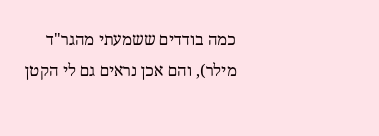כמה בודדים ששמעתי מהגר"ד מילר), והם אכן נראים גם לי הקטן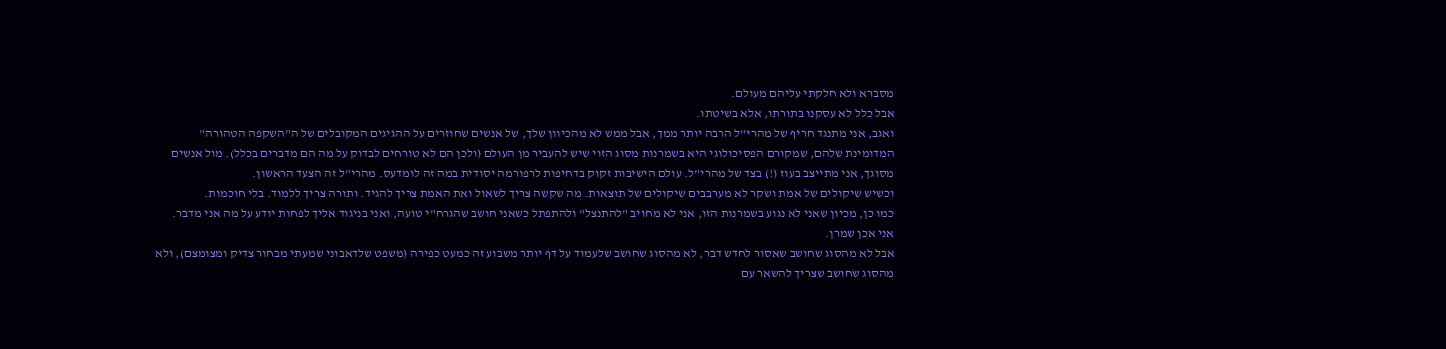מסברא ולא חלקתי עליהם מעולם.
אבל כלל לא עסקנו בתורתו, אלא בשיטתו.
ואגב, אני מתנגד חריף של מהרי"ל הרבה יותר ממך, אבל ממש לא מהכיוון שלך, של אנשים שחוזרים על ההגיגים המקובלים של ה"השקפה הטהורה" המדומינת שלהם, שמקורם הפסיכולוגי היא בשמרנות מסוג הזוי שיש להעביר מן העולם (ולכן הם לא טורחים לבדוק על מה הם מדברים בכלל). מול אנשים מסוגך, אני מתייצב בעוז (!) בצד של מהרי"ל. עולם הישיבות זקוק בדחיפות לרפורמה יסודית במה זה לומדעס. מהרי"ל זה הצעד הראשון.
וכשיש שיקולים של אמת ושקר לא מערבבים שיקולים של תוצאות. מה שקשה צריך לשאול ואת האמת צריך להגיד. ותורה צריך ללמוד. בלי חוכמות.
כמו כן, מכיון שאני לא נגוע בשמרנות הזו, אני לא מחויב "להתנצל" ולהתפתל כשאני חושב שהגרח"י טועה, ואני בניגוד אליך לפחות יודע על מה אני מדבר.
אני אכן שמרן.
אבל לא מהסוג שחושב שאסור לחדש דבר, לא מהסוג שחושב שלעמוד על דף יותר משבוע זה כמעט כפירה (משפט שלדאבוני שמעתי מבחור צדיק ומצומצם), ולא מהסוג שחושב שצריך להשאר עם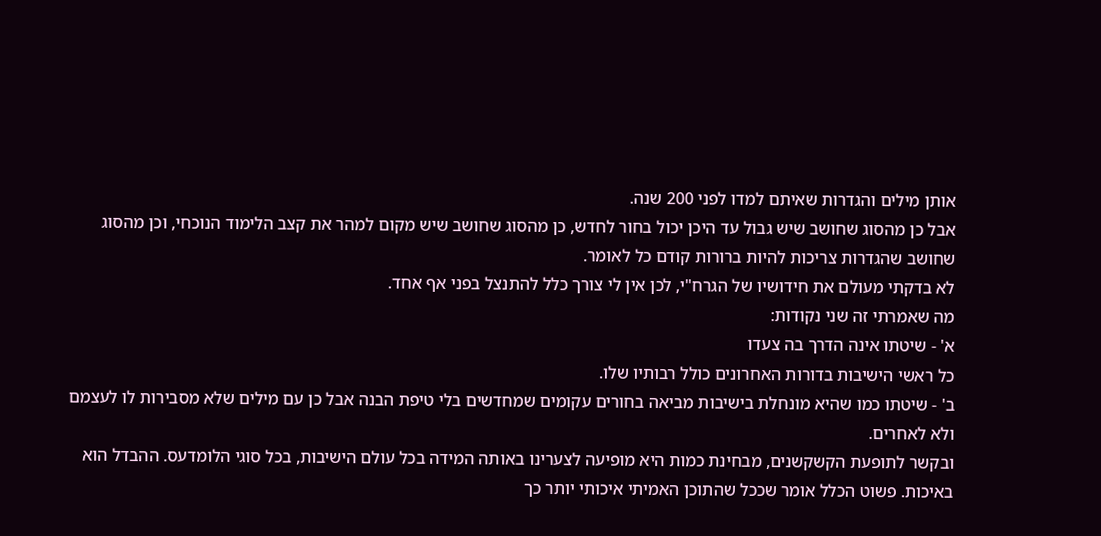אותן מילים והגדרות שאיתם למדו לפני 200 שנה.
אבל כן מהסוג שחושב שיש גבול עד היכן יכול בחור לחדש, כן מהסוג שחושב שיש מקום למהר את קצב הלימוד הנוכחי, וכן מהסוג שחושב שהגדרות צריכות להיות ברורות קודם כל לאומר.
לא בדקתי מעולם את חידושיו של הגרח"י, לכן אין לי צורך כלל להתנצל בפני אף אחד.
מה שאמרתי זה שני נקודות:
א' - שיטתו אינה הדרך בה צעדו
כל ראשי הישיבות בדורות האחרונים כולל רבותיו שלו.
ב' - שיטתו כמו שהיא מונחלת בישיבות מביאה בחורים עקומים שמחדשים בלי טיפת הבנה אבל כן עם מילים שלא מסבירות לו לעצמם ולא לאחרים.
ובקשר לתופעת הקשקשנים, מבחינת כמות היא מופיעה לצערינו באותה המידה בכל עולם הישיבות, בכל סוגי הלומדעס. ההבדל הוא באיכות. פשוט הכלל אומר שככל שהתוכן האמיתי איכותי יותר כך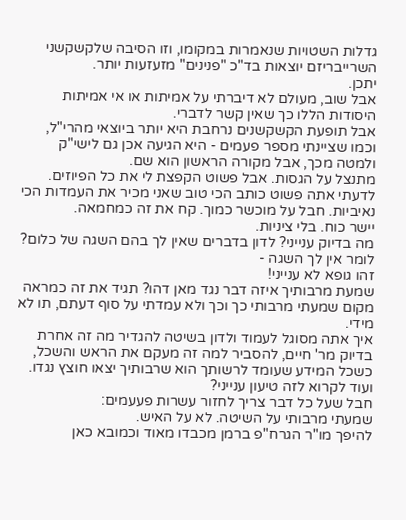גדלות השטויות שנאמרות במקומו, וזו הסיבה שלקשקשני השרייבריזם יוצאות בד"כ "פנינים" מזעזעות יותר.
יתכן.
אבל שוב, מעולם לא דיברתי על אמיתות או אי אמיתות היסודות הללו כך שאין קשר לדברי.
אבל תופעת הקשקשנים נרחבת היא יותר ביוצאי מהרי"ל, וכמו שציינתי מספר פעמים - היא הגיעה אכן גם לישי"ק ולמטה מכך, אבל מקורה הראשון הוא שם.
מתנצל על הגסות. אבל פשוט הקפצת לי את כל הפיוזים. לדעתי אתה פשוט כותב הכי טוב שאני מכיר את העמדות הכי נאיביות. חבל על מוכשר כמוך. קח את זה כמחמאה.
יישר כוח. בלי ציניות.
מה בדיוק ענייני? לדון בדברים שאין לך בהם השגה של כלום?
לומר אין לך השגה -
זהו גופא לא ענייני!
שמעת מרבותיך איזה דבר נגד מאן דהו? תגיד את זה כמראה מקום שמעתי מרבותי כך וכך ולא עמדתי על סוף דעתם, תו לא מידי.
איך אתה מסוגל לעמוד ולדון בשיטה להגדיר מה זה אחרת בדיוק מר' חיים, להסביר למה זה מעקם את הראש והשכל, כשכל המידע שעומד לרשותך הוא שרבותיך יצאו חוצץ נגדו. ועוד לקרוא לזה טיעון ענייני?
חבל שעל כל דבר צריך לחזור עשרות פעעמים:
שמעתי מרבותי על השיטה. לא על האיש.
להיפך מו"ר הגרח"פ ברמן מכבדו מאוד וכמובא כאן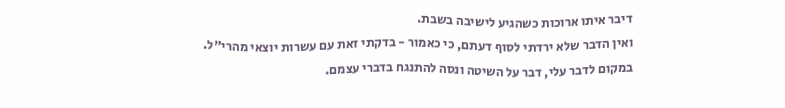דיבר איתו ארוכות כשהגיע לישיבה בשבת.
ואין הדבר שלא ירדתי לסוף דעתם, כי כאמור - בדקתי זאת עם עשרות יוצאי מהרי"ל.
במקום לדבר עלי, דבר על השיטה ונסה להתנגח בדברי עצמם.